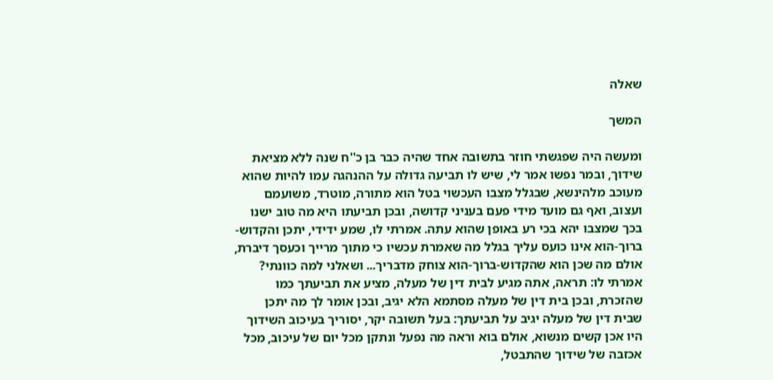שאלה

המשך

ומעשה היה שפגשתי חוזר בתשובה אחד שהיה כבר בן כ''ח שנה ללא מציאת שידוך, ובמר נפשו אמר לי, שיש לו תביעה גדולה על ההנהגה עמו להיות שהוא מעוכב מלהינשא, שבגלל מצבו העכשוי בטל הוא מתורה, מוטרד, משועמם ועצוב, ואף גם מועד מידי פעם בעניני קדושה, ובכן תביעתו היא מה טוב ישנו בכך שמצבו יהא בכי רע באופן שהוא עתה. אמרתי לו, שמע ידידי, יתכן והקדוש-ברוך-הוא אינו כועס עליך בגלל מה שאמרת עכשיו כי מתוך מרייך וכעסך דיברת, אולם מה שכן הוא שהקדוש-ברוך-הוא צוחק מדבריך... ושאלני למה כוונתי? אמרתי לו: תראה, אתה מגיע לבית דין של מעלה, מציע את תביעתך כמו שהזכרת, ובכן בית דין של מעלה מסתמא הלא יגיב, ובכן אומר לך מה יתכן שבית דין של מעלה יגיב על תביעתך: בעל תשובה יקר, יסוריך בעיכוב השידוך היו אכן קשים מנשוא, אולם בוא וראה מה נפעל ונתקן מכל יום של עיכוב, מכל אכזבה של שידוך שהתבטל,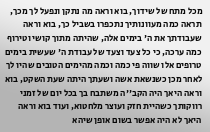מכל מתח של שידוך, בוא וראה מה נתקן ונפעל לך מכך, תראה כמה מעוונותיך נתכפרו בשביל כך, בוא וראה שעבודתך את ה' בימים אלה, שהיתה מתוך קושי וטירוף כמה ערכה, כי כל צעד וצעד של עבודת ה' שעשית בימים טרופים אלו שווה פי כמה וכמה מהימים הטובים שהיו לך לאחר מכן כשנשאת אשה ושעתך היתה שעת השקט, בוא וראה היאך היה הקב''ה משתבח בך בכל יום של זמני רווקותך כשהיית חזק ועוצר מלחטוא, ועוד בוא וראה היאך לא היה אפשר בשום אופן שיהא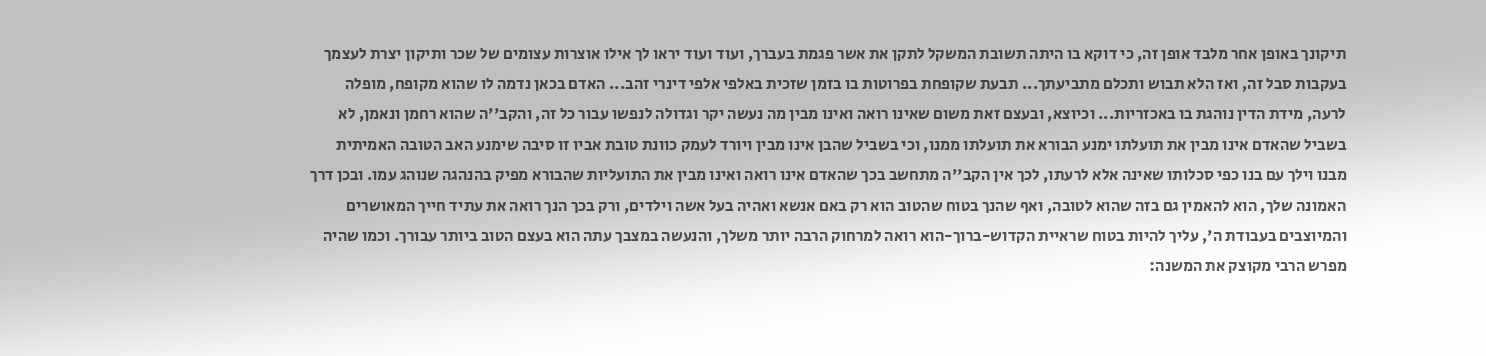תיקונך באופן אחר מלבד אופן זה, כי דוקא בו היתה תשובת המשקל לתקן את אשר פגמת בעברך, ועוד ועוד יראו לך אילו אוצרות עצומים של שכר ותיקון יצרת לעצמך בעקבות סבל זה, ואז הלא תבוש ותכלם מתביעתך... תבעת שקופחת בפרוטות בו בזמן שזכית באלפי אלפי דינרי זהב... האדם בכאן נדמה לו שהוא מקופח, מופלה לרעה, מידת הדין נוהגת בו באכזריות... וכיוצא, ובעצם זאת משום שאינו רואה ואינו מבין מה נעשה יקר וגדולה לנפשו עבור כל זה, והקב''ה שהוא רחמן ונאמן, לא בשביל שהאדם אינו מבין את תועלתו ימנע הבורא את תועלתו ממנו, וכי בשביל שהבן אינו מבין ויורד לעמק כוונת טובת אביו זו סיבה שימנע האב הטובה האמיתית מבנו וילך עם בנו כפי סכלותו שאינה אלא לרעתו, לכך אין הקב''ה מתחשב בכך שהאדם אינו רואה ואינו מבין את התועליות שהבורא מפיק בהנהגה שנוהג עמו. ובכן דרך האמונה שלך, הוא להאמין גם בזה שהוא לטובה, ואף שהנך בטוח שהטוב הוא רק באם אנשא ואהיה בעל אשה וילדים, ורק בכך הנך רואה את עתיד חייך המאושרים והמיוצבים בעבודת ה', עליך להיות בטוח שראיית הקדוש-ברוך-הוא רואה למרחוק הרבה יותר משלך, והנעשה במצבך עתה הוא בעצם הטוב ביותר עבורך. וכמו שהיה מפרש הרבי מקוצק את המשנה: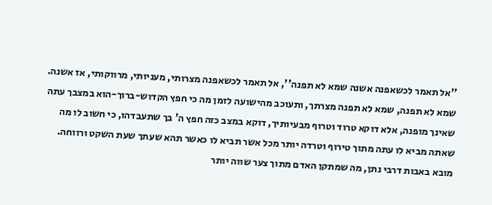''אל תאמר לכשאפנה אשנה שמא לא תפנה'', אל תאמר לכשאפנה מצרותי, מעניותי, מרווקותי, אז אשנה. שמא לא תפנה, שמא לא תפנה מצרתך, ותעוכב מהישועה לזמן מה כי חפץ הקדוש-ברוך-הוא במצבך עתה שאינך מופנה, אלא דוקא טרוד וטרוף מבעיותיך, דוקא במצב כזה חפץ ה' בך שתעבדהו, כי חשוב לו מה שאתה מביא לו עתה מתוך טירוף וטרדה יותר מכל אשר תביא לו כאשר תהא שעתך שעת השקט ורווחה. מובא באבות דרבי נתן, מה שמתקן האדם מתוך צער שווה יותר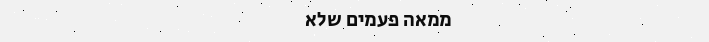ממאה פעמים שלא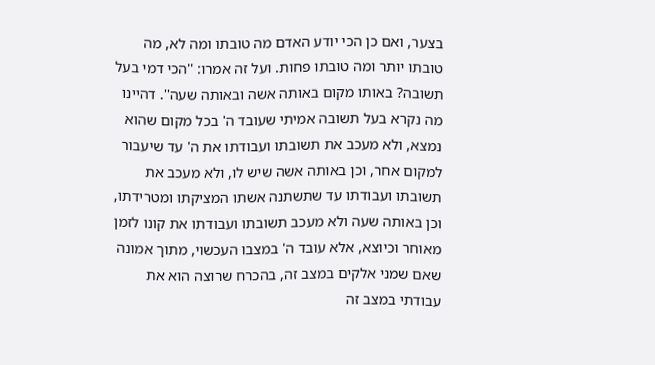בצער, ואם כן הכי יודע האדם מה טובתו ומה לא, מה טובתו יותר ומה טובתו פחות. ועל זה אמרו: ''הכי דמי בעל תשובה? באותו מקום באותה אשה ובאותה שעה''. דהיינו מה נקרא בעל תשובה אמיתי שעובד ה' בכל מקום שהוא נמצא, ולא מעכב את תשובתו ועבודתו את ה' עד שיעבור למקום אחר, וכן באותה אשה שיש לו, ולא מעכב את תשובתו ועבודתו עד שתשתנה אשתו המציקתו ומטרידתו, וכן באותה שעה ולא מעכב תשובתו ועבודתו את קונו לזמן מאוחר וכיוצא, אלא עובד ה' במצבו העכשוי, מתוך אמונה שאם שמני אלקים במצב זה, בהכרח שרוצה הוא את עבודתי במצב זה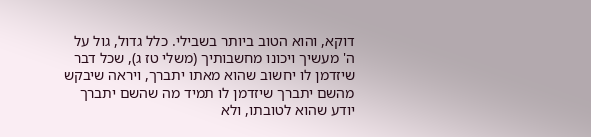דוקא, והוא הטוב ביותר בשבילי. כלל גדול, גול על ה' מעשיך ויכונו מחשבותיך (משלי טז ג), שכל דבר שיזדמן לו יחשוב שהוא מאתו יתברך, ויראה שיבקש מהשם יתברך שיזדמן לו תמיד מה שהשם יתברך יודע שהוא לטובתו, ולא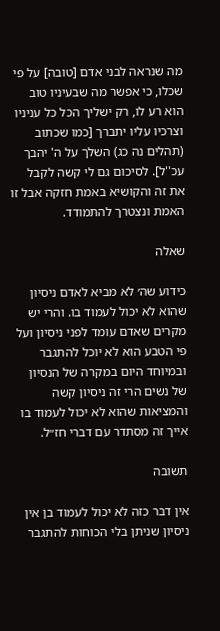מה שנראה לבני אדם [טובה] על פי שכלו, כי אפשר מה שבעיניו טוב הוא רע לו, רק ישליך הכל כל עניניו וצרכיו עליו יתברך [כמו שכתוב (תהלים נה כג) השלך על ה' יהבך עכ''ל]. לסיכום גם לי קשה לקבל את זה והקושיא באמת חזקה אבל זו האמת ונצטרך להתמודד.

שאלה

כידוע שה׳ לא מביא לאדם ניסיון שהוא לא יכול לעמוד בו. והרי יש מקרים שאדם עומד לפני ניסיון ועל פי הטבע הוא לא יוכל להתגבר ובמיוחד היום במקרה של הנסיון של נשים הרי זה ניסיון קשה והמציאות שהוא לא יכול לעמוד בו אייך זה מסתדר עם דברי חז״ל.

תשובה

אין דבר כזה לא יכול לעמוד בן אין ניסיון שניתן בלי הכוחות להתגבר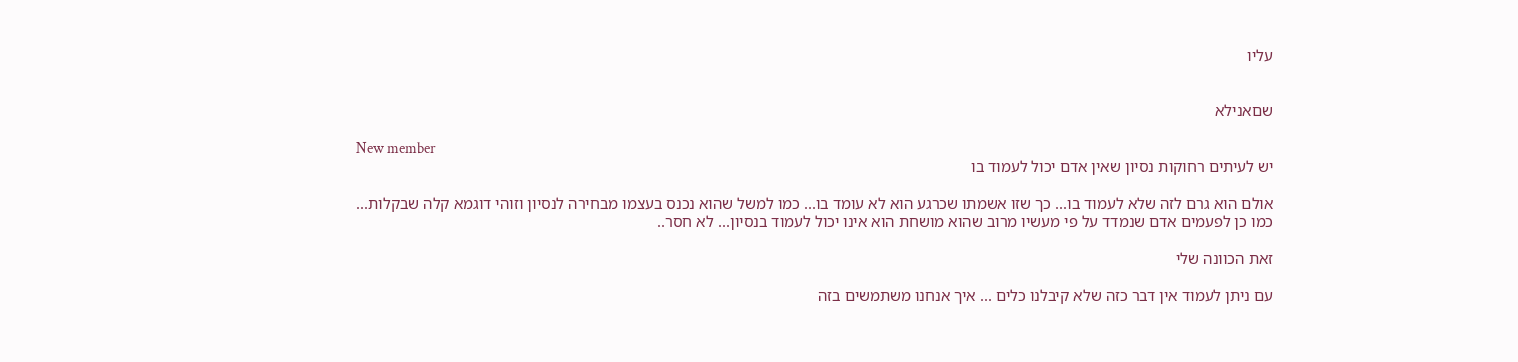עליו


שםאנילא

New member
יש לעיתים רחוקות נסיון שאין אדם יכול לעמוד בו

אולם הוא גרם לזה שלא לעמוד בו... כך שזו אשמתו שכרגע הוא לא עומד בו... כמו למשל שהוא נכנס בעצמו מבחירה לנסיון וזוהי דוגמא קלה שבקלות... כמו כן לפעמים אדם שנמדד על פי מעשיו מרוב שהוא מושחת הוא אינו יכול לעמוד בנסיון... לא חסר..

זאת הכוונה שלי

עם ניתן לעמוד אין דבר כזה שלא קיבלנו כלים ... איך אנחנו משתמשים בזה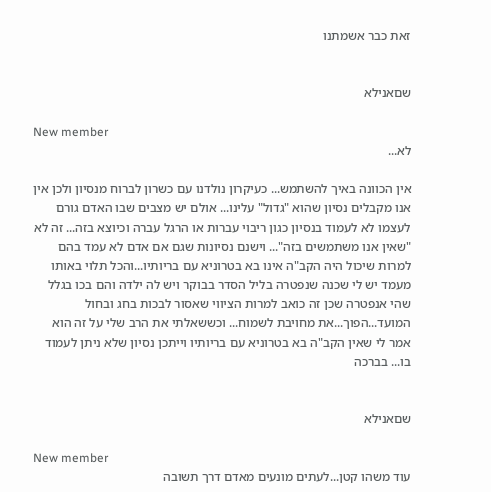זאת כבר אשמתנו


שםאנילא

New member
לא...

אין הכוונה באיך להשתמש... כעיקרון נולדנו עם כשרון לברוח מנסיון ולכן אין אנו מקבלים נסיון שהוא "גדול" עלינו... אולם יש מצבים שבו האדם גורם לעצמו לא לעמוד בנסיון כגון ריבוי עברות או הרגל עברה וכיוצא בזה... זה לא "שאין אנו משתמשים בזה"... וישנם נסיונות שגם אם אדם לא עמד בהם למרות שיכול היה הקב"ה אינו בא בטרוניא עם בריותיו...והכל תלוי באותו מעמד יש לי שכנה שנפטרה בליל הסדר בבוקר ויש לה ילדה והם בכו בגלל שהי אנפטרה שכן זה כואב למרות הציווי שאסור לבכות בחג ובחול המועד...הפוך...את מחויבת לשמוח... וכששאלתי את הרב שלי על זה הוא אמר לי שאין הקב"ה בא בטרוניא עם בריותיו וייתכן נסיון שלא ניתן לעמוד בו... בברכה


שםאנילא

New member
עוד משהו קטן...לעתים מונעים מאדם דרך תשובה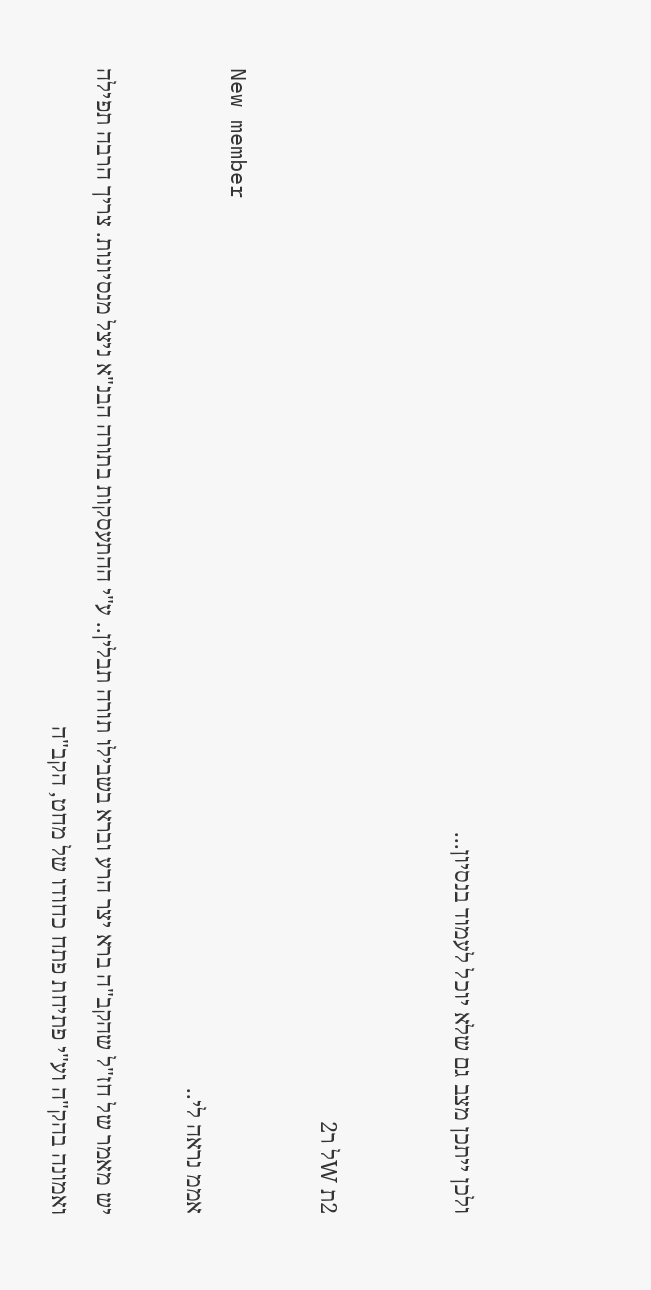ולכן ייתכן מצב גם שלא יוכל לעמוד בנסיון...


2ת Wל ר2

New member
אממ נראה לי..

יש מאמר של חז"ל שהקב"ה ברא יצר הרע וברא בשבילו תורה תבלין.. ע"י ההתעסקות בתורה הבנ"א ניצל מנסיונות. צריך הרבה תפילה ואמונה בהק"ה וע"י פתיחת פתח כחודו של מחט, הקב"ה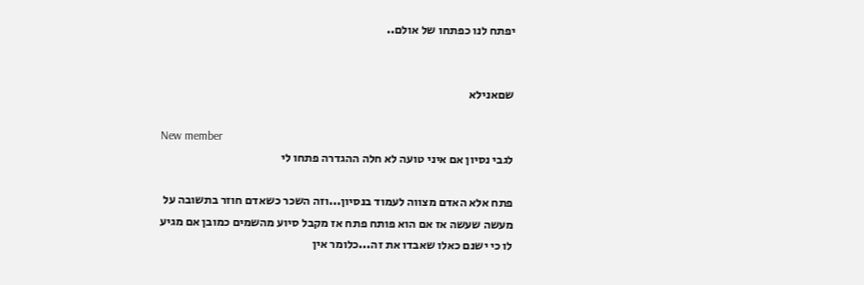יפתח לנו כפתחו של אולם..


שםאנילא

New member
לגבי נסיון אם איני טועה לא חלה ההגדרה פתחו לי

פתח אלא האדם מצווה לעמוד בנסיון...וזה השכר כשאדם חוזר בתשובה על מעשה שעשה אז אם הוא פותח פתח אז מקבל סיוע מהשמים כמובן אם מגיע לו כי ישנם כאלו שאבדו את זה...כלומר אין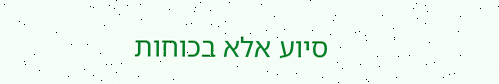סיוע אלא בכוחות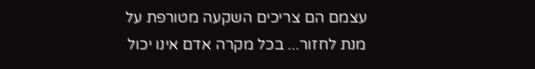עצמם הם צריכים השקעה מטורפת על מנת לחזור... בכל מקרה אדם אינו יכול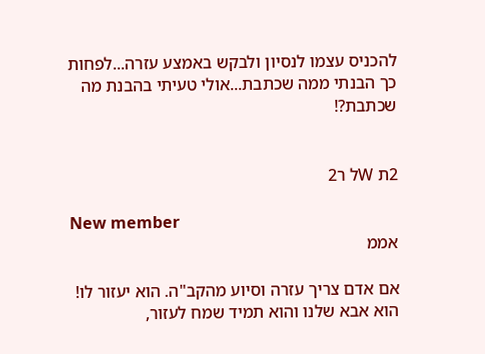להכניס עצמו לנסיון ולבקש באמצע עזרה...לפחות כך הבנתי ממה שכתבת...אולי טעיתי בהבנת מה שכתבת?!


2ת Wל ר2

New member
אממ

אם אדם צריך עזרה וסיוע מהקב"ה. הוא יעזור לו! הוא אבא שלנו והוא תמיד שמח לעזור,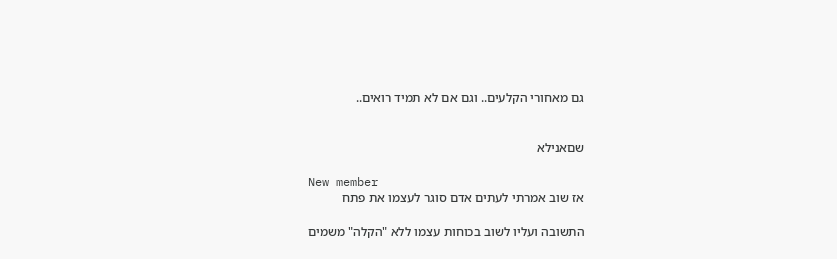גם מאחורי הקלעים.. וגם אם לא תמיד רואים..


שםאנילא

New member
אז שוב אמרתי לעתים אדם סוגר לעצמו את פתח

התשובה ועליו לשוב בכוחות עצמו ללא "הקלה" משמים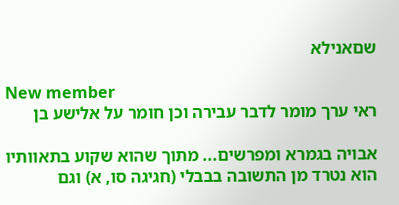שםאנילא

New member
ראי ערך מומר לדבר עבירה וכן חומר על אלישע בן

אבויה בגמרא ומפרשים... מתוך שהוא שקוע בתאוותיו הוא נטרד מן התשובה בבבלי (חגיגה סו, א) וגם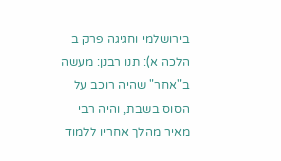בירושלמי וחגיגה פרק ב הלכה א): תנו רבנן: מעשה ב"אחר" שהיה רוכב על הסוס בשבת, והיה רבי מאיר מהלך אחריו ללמוד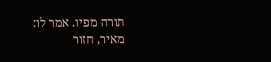תורה מפיו. אמר לו: מאיר, חזור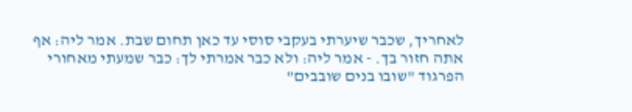לאחריך, שכבר שיערתי בעקבי סוסי עד כאן תחום שבת. אמר ליה: אף אתה חזור בך. - אמר ליה: ולא כבר אמרתי לך: כבר שמעתי מאחורי הפרגוד "שובו בנים שובבים"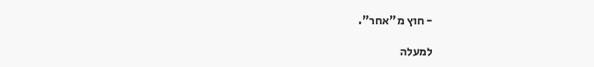- חוץ מ"אחר".

למעלה